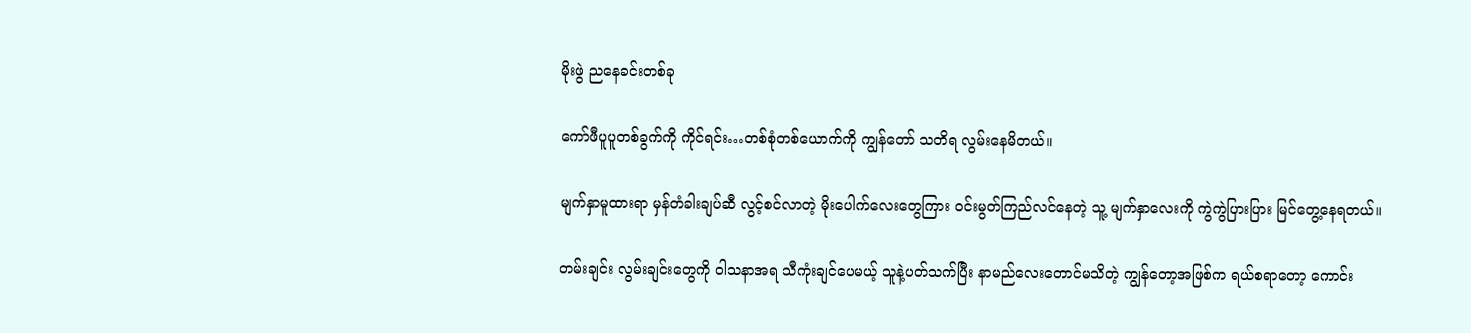မိုးဖွဲ ညနေခင်းတစ်ခု

ကော်ဖီပူပူတစ်ခွက်ကို ကိုင်ရင်း…တစ်စုံတစ်ယောက်ကို ကျွန်တော် သတိရ လွမ်းနေမိတယ်။

မျက်နှာမူထားရာ မှန်တံခါးချပ်ဆီ လွင့်စင်လာတဲ့ မိုးပေါက်လေးတွေကြား ဝင်းမွတ်ကြည်လင်နေတဲ့ သူ့ မျက်နှာလေးကို ကွဲကွဲပြားပြား မြင်တွေ့နေရတယ်။

တမ်းချင်း လွမ်းချင်းတွေကို ဝါသနာအရ သီကုံးချင်ပေမယ့် သူနဲ့ပတ်သက်ပြီး နာမည်လေးတောင်မသိတဲ့ ကျွန်တော့အဖြစ်က ရယ်စရာတော့ ကောင်း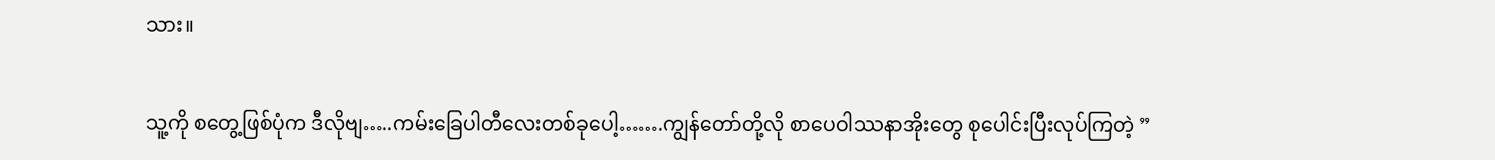သား။

သူ့ကို စတွေ့ဖြစ်ပုံက ဒီလိုဗျ…..ကမ်းခြေပါတီလေးတစ်ခုပေါ့…….ကျွန်တော်တို့လို စာပေဝါဿနာအိုးတွေ စုပေါင်းပြီးလုပ်ကြတဲ့ ”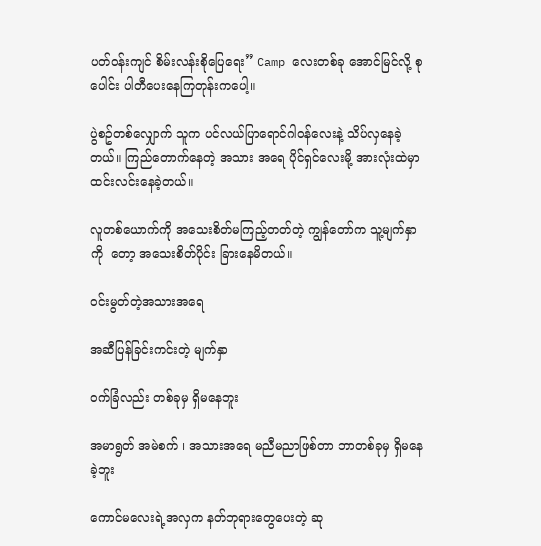ပတ်ဝန်းကျင် စိမ်းလန်းစိုပြေရေး” Camp လေးတစ်ခု အောင်မြင်လို့ စုပေါင်း ပါတီပေးနေကြတုန်းကပေါ့။

ပွဲစဥ်တစ်လျှောက် သူက ပင်လယ်ပြာရောင်ဂါဝန်လေးနဲ့ သိပ်လှနေခဲ့တယ်။ ကြည်တောက်နေတဲ့ အသား အရေ ပိုင်ရှင်လေးမို့ အားလုံးထဲမှာ ထင်းလင်းနေခဲ့တယ်။

လူတစ်ယောက်ကို အသေးစိတ်မကြည့်တတ်တဲ့ ကျွန်တော်က သူ့မျက်နှာကို  တော့ အသေးစိတ်ပိုင်း ခြားနေမိတယ်။

ဝင်းမွတ်တဲ့အသားအရေ

အဆီပြန်ခြင်းကင်းတဲ့ မျက်နှာ

ဝက်ခြံလည်း တစ်ခုမှ ရှိမနေဘူး

အမာရွတ် အမဲစက် ၊ အသားအရေ မညီမညာဖြစ်တာ ဘာတစ်ခုမှ ရှိမနေခဲ့ဘူး

ကောင်မလေးရဲ့အလှက နတ်ဘုရားတွေပေးတဲ့ ဆု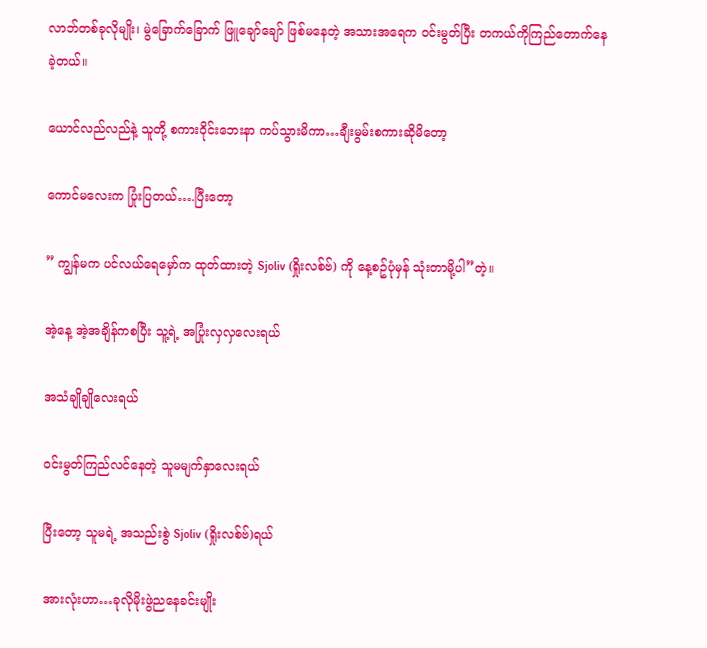လာဘ်တစ်ခုလိုမျိုး၊ မွဲခြောက်ခြောက် ဖြူချော်ချော် ဖြစ်မနေတဲ့ အသားအရေက ဝင်းမွတ်ပြီး တကယ်ကိုကြည်တောက်နေခဲ့တယ်။

ယောင်လည်လည်နဲ့ သူတို့ စကားဝိုင်းဘေးနာ ကပ်သွားမိကာ…ချီးမွမ်းစကားဆိုမိတော့

ကောင်မလေးက ပြုံးပြတယ်….ပြီးတော့

” ကျွန်မက ပင်လယ်ရေမှော်က ထုတ်ထားတဲ့ Sjoliv (ရှိုးလစ်ဗ်) ကို နေ့စဥ်ပုံမှန် သုံးတာမို့ပါ”တဲ့။

အဲ့နေ့ အဲ့အချိန်ကစပြီး သူ့ရဲ့ အပြုံးလှလှလေးရယ်

အသံချိုချိုလေးရယ်

ဝင်းမွတ်ကြည်လင်နေတဲ့ သူမမျက်နှာလေးရယ်

ပြီးတော့ သူမရဲ့ အသည်းစွဲ Sjoliv (ရှိုးလစ်ဗ်)ရယ်

အားလုံးဟာ…ခုလိုမိုးဖွဲညနေခင်းမျိုး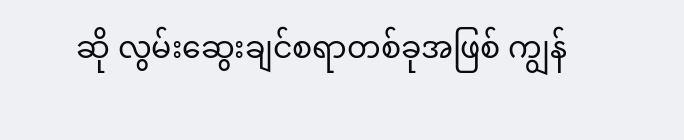ဆို လွမ်းဆွေးချင်စရာတစ်ခုအဖြစ် ကျွန်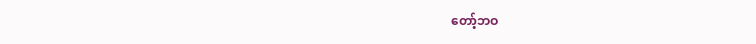တော့်ဘဝ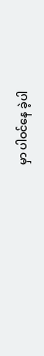မှာ ပါဝင်နေ ခဲ့ပါ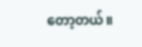တော့တယ်။